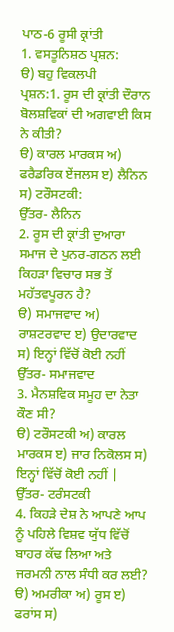ਪਾਠ-6 ਰੂਸੀ ਕ੍ਰਾਂਤੀ
1. ਵਸਤੂਨਿਸ਼ਠ ਪ੍ਰਸ਼ਨ:
ੳ) ਬਹੁ ਵਿਕਲਪੀ
ਪ੍ਰਸ਼ਨ:1. ਰੂਸ ਦੀ ਕ੍ਰਾਂਤੀ ਦੌਰਾਨ ਬੋਲਸ਼ਵਿਕਾਂ ਦੀ ਅਗਵਾਈ ਕਿਸ ਨੇ ਕੀਤੀ?
ੳ) ਕਾਰਲ ਮਾਰਕਸ ਅ) ਫਰੈਡਰਿਕ ਏਂਜਲਸ ੲ) ਲੈਨਿਨ ਸ) ਟਰੌਸਟਕੀ:
ਉੱਤਰ- ਲੈਨਿਨ
2. ਰੂਸ ਦੀ ਕ੍ਰਾਂਤੀ ਦੁਆਰਾ ਸਮਾਜ ਦੇ ਪੁਨਰ-ਗਠਨ ਲਈ ਕਿਹੜਾ ਵਿਚਾਰ ਸਭ ਤੋਂ ਮਹੱਤਵਪੂਰਨ ਹੈ?
ੳ) ਸਮਾਜਵਾਦ ਅ) ਰਾਸ਼ਟਰਵਾਦ ੲ) ਉਦਾਰਵਾਦ ਸ) ਇਨ੍ਹਾਂ ਵਿੱਚੋਂ ਕੋਈ ਨਹੀਂ
ਉੱਤਰ- ਸਮਾਜਵਾਦ
3. ਮੈਨਸ਼ਵਿਕ ਸਮੂਹ ਦਾ ਨੇਤਾ ਕੌਣ ਸੀ?
ੳ) ਟਰੌਸਟਕੀ ਅ) ਕਾਰਲ ਮਾਰਕਸ ੲ) ਜਾਰ ਨਿਕੋਲਸ ਸ) ਇਨ੍ਹਾਂ ਵਿੱਚੋਂ ਕੋਈ ਨਹੀਂ |
ਉੱਤਰ- ਟਰੰਸਟਕੀ
4. ਕਿਹੜੇ ਦੇਸ਼ ਨੇ ਆਪਣੇ ਆਪ ਨੂੰ ਪਹਿਲੇ ਵਿਸ਼ਵ ਯੁੱਧ ਵਿੱਚੋਂ ਬਾਹਰ ਕੱਢ ਲਿਆ ਅਤੇ ਜਰਮਨੀ ਨਾਲ ਸੰਧੀ ਕਰ ਲਈ?
ੳ) ਅਮਰੀਕਾ ਅ) ਰੂਸ ੲ) ਫਰਾਂਸ ਸ)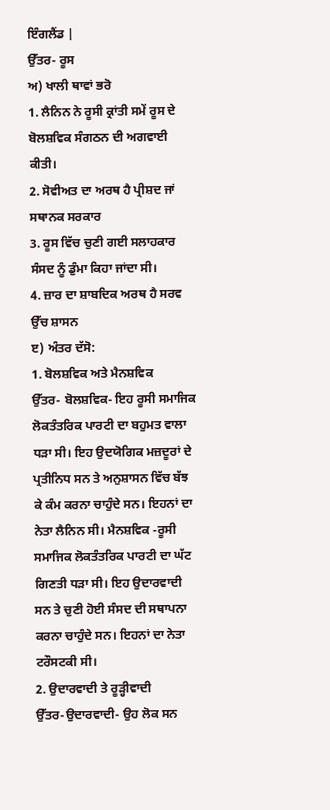ਇੰਗਲੈਂਡ |
ਉੱਤਰ- ਰੂਸ
ਅ) ਖਾਲੀ ਥਾਵਾਂ ਭਰੋ
1. ਲੈਨਿਨ ਨੇ ਰੂਸੀ ਕ੍ਰਾਂਤੀ ਸਮੇਂ ਰੂਸ ਦੇ ਬੋਲਸ਼ਵਿਕ ਸੰਗਠਨ ਦੀ ਅਗਵਾਈ ਕੀਤੀ।
2. ਸੋਵੀਅਤ ਦਾ ਅਰਥ ਹੈ ਪ੍ਰੀਸ਼ਦ ਜਾਂ ਸਥਾਨਕ ਸਰਕਾਰ
3. ਰੂਸ ਵਿੱਚ ਚੁਣੀ ਗਈ ਸਲਾਹਕਾਰ ਸੰਸਦ ਨੂੰ ਡੁੰਮਾ ਕਿਹਾ ਜਾਂਦਾ ਸੀ।
4. ਜ਼ਾਰ ਦਾ ਸ਼ਾਬਦਿਕ ਅਰਥ ਹੈ ਸਰਵ ਉੱਚ ਸ਼ਾਸਨ
ੲ) ਅੰਤਰ ਦੱਸੋ:
1. ਬੋਲਸ਼ਵਿਕ ਅਤੇ ਮੈਨਸ਼ਵਿਕ
ਉੱਤਰ- ਬੋਲਸ਼ਵਿਕ- ਇਹ ਰੂਸੀ ਸਮਾਜਿਕ ਲੋਕਤੰਤਰਿਕ ਪਾਰਟੀ ਦਾ ਬਹੁਮਤ ਵਾਲਾ ਧੜਾ ਸੀ। ਇਹ ਉਦਯੋਗਿਕ ਮਜ਼ਦੂਰਾਂ ਦੇ ਪ੍ਰਤੀਨਿਧ ਸਨ ਤੇ ਅਨੁਸ਼ਾਸਨ ਵਿੱਚ ਬੱਝ ਕੇ ਕੰਮ ਕਰਨਾ ਚਾਹੁੰਦੇ ਸਨ। ਇਹਨਾਂ ਦਾ ਨੇਤਾ ਲੈਨਿਨ ਸੀ। ਮੈਨਸ਼ਵਿਕ -ਰੂਸੀ ਸਮਾਜਿਕ ਲੋਕਤੰਤਰਿਕ ਪਾਰਟੀ ਦਾ ਘੱਟ ਗਿਣਤੀ ਧੜਾ ਸੀ। ਇਹ ਉਦਾਰਵਾਦੀ ਸਨ ਤੇ ਚੁਣੀ ਹੋਈ ਸੰਸਦ ਦੀ ਸਥਾਪਨਾ ਕਰਨਾ ਚਾਹੁੰਦੇ ਸਨ। ਇਹਨਾਂ ਦਾ ਨੇਤਾ ਟਰੌਸਟਕੀ ਸੀ।
2. ਉਦਾਰਵਾਦੀ ਤੇ ਰੂੜ੍ਹੀਵਾਦੀ
ਉੱਤਰ-ਉਦਾਰਵਾਦੀ- ਉਹ ਲੋਕ ਸਨ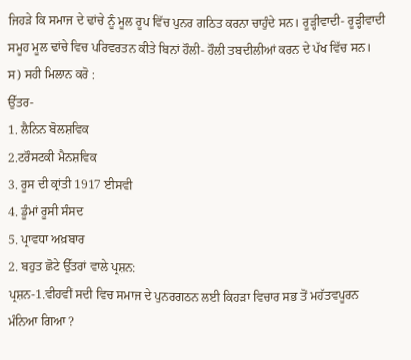ਜਿਹੜੇ ਕਿ ਸਮਾਜ ਦੇ ਢਾਂਚੇ ਨੂੰ ਮੂਲ ਰੂਪ ਵਿੱਚ ਪੁਨਰ ਗਠਿਤ ਕਰਨਾ ਚਾਹੁੰਦੇ ਸਨ। ਰੂੜ੍ਹੀਵਾਦੀ- ਰੂੜ੍ਹੀਵਾਦੀ ਸਮੂਹ ਮੂਲ ਢਾਂਚੇ ਵਿਚ ਪਰਿਵਰਤਨ ਕੀਤੇ ਬਿਨਾਂ ਹੌਲੀ- ਹੌਲੀ ਤਬਦੀਲੀਆਂ ਕਰਨ ਦੇ ਪੱਖ ਵਿੱਚ ਸਨ।
ਸ) ਸਹੀ ਮਿਲਾਨ ਕਰੋ :
ਉੱਤਰ-
1. ਲੈਨਿਨ ਬੋਲਸ਼ਵਿਕ
2.ਟਰੌਸਟਕੀ ਮੈਨਸ਼ਵਿਕ
3. ਰੂਸ ਦੀ ਕ੍ਰਾਂਤੀ 1917 ਈਸਵੀ
4. ਡੂੰਮਾਂ ਰੂਸੀ ਸੰਸਦ
5. ਪ੍ਰਾਵਧਾ ਅਖ਼ਬਾਰ
2. ਬਹੁਤ ਛੋਟੇ ਉੱਤਰਾਂ ਵਾਲੇ ਪ੍ਰਸ਼ਨ:
ਪ੍ਰਸ਼ਨ-1.ਵੀਹਵੀਂ ਸਦੀ ਵਿਚ ਸਮਾਜ ਦੇ ਪੁਨਰਗਠਨ ਲਈ ਕਿਹੜਾ ਵਿਚਾਰ ਸਭ ਤੋਂ ਮਹੱਤਵਪੂਰਨ ਮੰਨਿਆ ਗਿਆ ?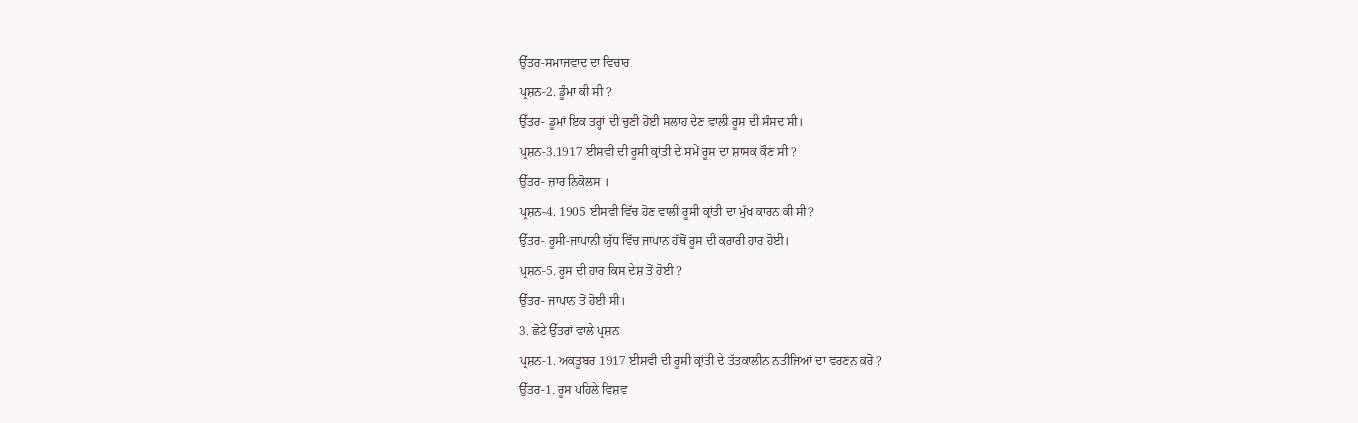ਉੱਤਰ-ਸਮਾਜਵਾਦ ਦਾ ਵਿਚਾਰ
ਪ੍ਰਸ਼ਨ-2. ਡੂੰਮਾ ਕੀ ਸੀ ?
ਉੱਤਰ- ਡੂਮਾਂ ਇਕ ਤਰ੍ਹਾਂ ਦੀ ਚੁਣੀ ਹੋਈ ਸਲਾਹ ਦੇਣ ਵਾਲੀ ਰੂਸ ਦੀ ਸੰਸਦ ਸੀ।
ਪ੍ਰਸ਼ਨ-3.1917 ਈਸਵੀ ਦੀ ਰੂਸੀ ਕ੍ਰਾਂਤੀ ਦੇ ਸਮੇਂ ਰੂਸ ਦਾ ਸ਼ਾਸਕ ਕੌਣ ਸੀ ?
ਉੱਤਰ- ਜ਼ਾਰ ਨਿਕੋਲਸ ।
ਪ੍ਰਸ਼ਨ-4. 1905 ਈਸਵੀ ਵਿੱਚ ਹੋਣ ਵਾਲੀ ਰੂਸੀ ਕ੍ਰਾਂਤੀ ਦਾ ਮੁੱਖ ਕਾਰਨ ਕੀ ਸੀ?
ਉੱਤਰ- ਰੂਸੀ-ਜਾਪਾਨੀ ਯੁੱਧ ਵਿੱਚ ਜਾਪਾਨ ਹੱਥੋਂ ਰੂਸ ਦੀ ਕਰਾਰੀ ਹਾਰ ਹੋਈ।
ਪ੍ਰਸ਼ਨ-5. ਰੂਸ ਦੀ ਹਾਰ ਕਿਸ ਦੇਸ਼ ਤੋਂ ਹੋਈ ?
ਉੱਤਰ- ਜਾਪਾਨ ਤੋਂ ਹੋਈ ਸੀ।
3. ਛੋਟੇ ਉੱਤਰਾਂ ਵਾਲੇ ਪ੍ਰਸ਼ਨ
ਪ੍ਰਸ਼ਨ-1. ਅਕਤੂਬਰ 1917 ਈਸਵੀ ਦੀ ਰੂਸੀ ਕ੍ਰਾਂਤੀ ਦੇ ਤੱਤਕਾਲੀਨ ਨਤੀਜਿਆਂ ਦਾ ਵਰਣਨ ਕਰੋ ?
ਉੱਤਰ-1. ਰੂਸ ਪਹਿਲੇ ਵਿਸ਼ਵ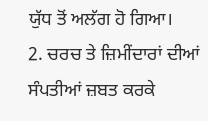ਯੁੱਧ ਤੋਂ ਅਲੱਗ ਹੋ ਗਿਆ।
2. ਚਰਚ ਤੇ ਜ਼ਿਮੀਂਦਾਰਾਂ ਦੀਆਂ ਸੰਪਤੀਆਂ ਜ਼ਬਤ ਕਰਕੇ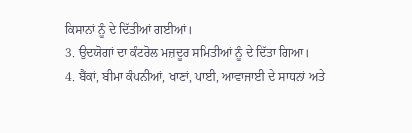ਕਿਸਾਨਾਂ ਨੂੰ ਦੇ ਦਿੱਤੀਆਂ ਗਈਆਂ।
3. ਉਦਯੋਗਾਂ ਦਾ ਕੰਟਰੋਲ ਮਜ਼ਦੂਰ ਸਮਿਤੀਆਂ ਨੂੰ ਦੇ ਦਿੱਤਾ ਗਿਆ।
4. ਬੈਂਕਾਂ, ਬੀਮਾ ਕੰਪਨੀਆਂ, ਖਾਣਾਂ, ਪਾਈ, ਆਵਾਜਾਈ ਦੇ ਸਾਧਨਾਂ ਅਤੇ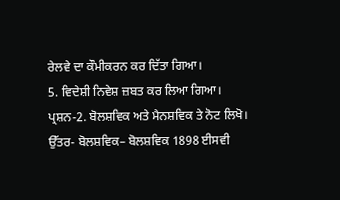ਰੇਲਵੇ ਦਾ ਕੌਮੀਕਰਨ ਕਰ ਦਿੱਤਾ ਗਿਆ।
5. ਵਿਦੇਸ਼ੀ ਨਿਵੇਸ਼ ਜ਼ਬਤ ਕਰ ਲਿਆ ਗਿਆ।
ਪ੍ਰਸ਼ਨ-2. ਬੋਲਸ਼ਵਿਕ ਅਤੇ ਮੈਨਸ਼ਵਿਕ ਤੇ ਨੋਟ ਲਿਖੋ।
ਉੱਤਰ- ਬੋਲਸ਼ਵਿਕ– ਬੋਲਸ਼ਵਿਕ 1898 ਈਸਵੀ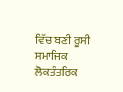ਵਿੱਚ ਬਣੀ ਰੂਸੀ ਸਮਾਜਿਕ ਲੋਕਤੰਤਰਿਕ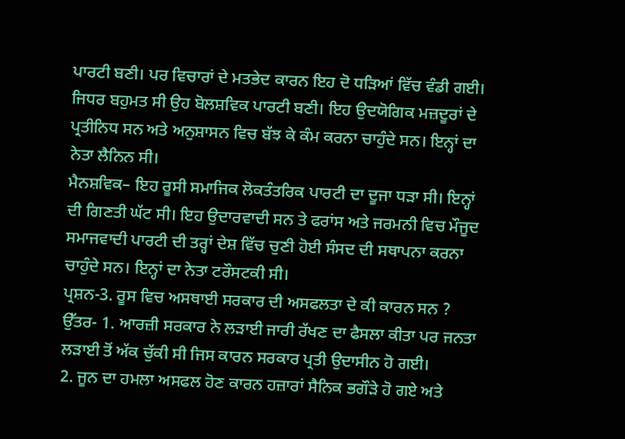ਪਾਰਟੀ ਬਣੀ। ਪਰ ਵਿਚਾਰਾਂ ਦੇ ਮਤਭੇਦ ਕਾਰਨ ਇਹ ਦੋ ਧੜਿਆਂ ਵਿੱਚ ਵੰਡੀ ਗਈ। ਜਿਧਰ ਬਹੁਮਤ ਸੀ ਉਹ ਬੋਲਸ਼ਵਿਕ ਪਾਰਟੀ ਬਣੀ। ਇਹ ਉਦਯੋਗਿਕ ਮਜ਼ਦੂਰਾਂ ਦੇ ਪ੍ਰਤੀਨਿਧ ਸਨ ਅਤੇ ਅਨੁਸ਼ਾਸਨ ਵਿਚ ਬੱਝ ਕੇ ਕੰਮ ਕਰਨਾ ਚਾਹੁੰਦੇ ਸਨ। ਇਨ੍ਹਾਂ ਦਾ ਨੇਤਾ ਲੈਨਿਨ ਸੀ।
ਮੈਨਸ਼ਵਿਕ– ਇਹ ਰੂਸੀ ਸਮਾਜਿਕ ਲੋਕਤੰਤਰਿਕ ਪਾਰਟੀ ਦਾ ਦੂਜਾ ਧੜਾ ਸੀ। ਇਨ੍ਹਾਂ ਦੀ ਗਿਣਤੀ ਘੱਟ ਸੀ। ਇਹ ਉਦਾਰਵਾਦੀ ਸਨ ਤੇ ਫਰਾਂਸ ਅਤੇ ਜਰਮਨੀ ਵਿਚ ਮੌਜੂਦ ਸਮਾਜਵਾਦੀ ਪਾਰਟੀ ਦੀ ਤਰ੍ਹਾਂ ਦੇਸ਼ ਵਿੱਚ ਚੁਣੀ ਹੋਈ ਸੰਸਦ ਦੀ ਸਥਾਪਨਾ ਕਰਨਾ ਚਾਹੁੰਦੇ ਸਨ। ਇਨ੍ਹਾਂ ਦਾ ਨੇਤਾ ਟਰੌਸਟਕੀ ਸੀ।
ਪ੍ਰਸ਼ਨ-3. ਰੂਸ ਵਿਚ ਅਸਥਾਈ ਸਰਕਾਰ ਦੀ ਅਸਫਲਤਾ ਦੇ ਕੀ ਕਾਰਨ ਸਨ ?
ਉੱਤਰ- 1. ਆਰਜ਼ੀ ਸਰਕਾਰ ਨੇ ਲੜਾਈ ਜਾਰੀ ਰੱਖਣ ਦਾ ਫੈਸਲਾ ਕੀਤਾ ਪਰ ਜਨਤਾ ਲੜਾਈ ਤੋਂ ਅੱਕ ਚੁੱਕੀ ਸੀ ਜਿਸ ਕਾਰਨ ਸਰਕਾਰ ਪ੍ਰਤੀ ਉਦਾਸੀਨ ਹੋ ਗਈ।
2. ਜੂਨ ਦਾ ਹਮਲਾ ਅਸਫਲ ਹੋਣ ਕਾਰਨ ਹਜ਼ਾਰਾਂ ਸੈਨਿਕ ਭਗੌੜੇ ਹੋ ਗਏ ਅਤੇ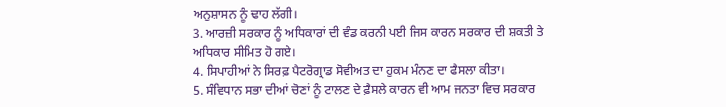ਅਨੁਸ਼ਾਸਨ ਨੂੰ ਢਾਹ ਲੱਗੀ।
3. ਆਰਜ਼ੀ ਸਰਕਾਰ ਨੂੰ ਅਧਿਕਾਰਾਂ ਦੀ ਵੰਡ ਕਰਨੀ ਪਈ ਜਿਸ ਕਾਰਨ ਸਰਕਾਰ ਦੀ ਸ਼ਕਤੀ ਤੇ ਅਧਿਕਾਰ ਸੀਮਿਤ ਹੋ ਗਏ।
4. ਸਿਪਾਹੀਆਂ ਨੇ ਸਿਰਫ਼ ਪੈਟਰੋਗ੍ਰਾਡ ਸੋਵੀਅਤ ਦਾ ਹੁਕਮ ਮੰਨਣ ਦਾ ਫੈਸਲਾ ਕੀਤਾ।
5. ਸੰਵਿਧਾਨ ਸਭਾ ਦੀਆਂ ਚੋਣਾਂ ਨੂੰ ਟਾਲਣ ਦੇ ਫ਼ੈਸਲੇ ਕਾਰਨ ਵੀ ਆਮ ਜਨਤਾ ਵਿਚ ਸਰਕਾਰ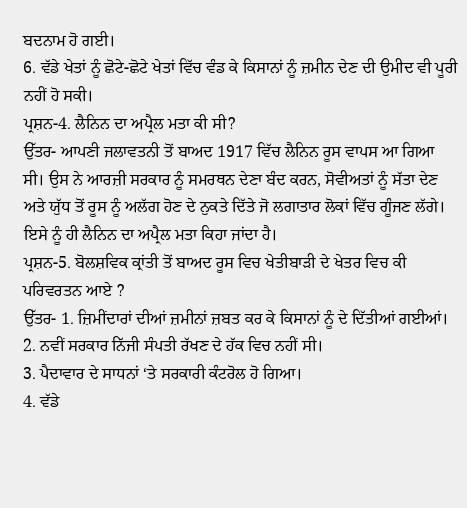ਬਦਨਾਮ ਹੋ ਗਈ।
6. ਵੱਡੇ ਖੇਤਾਂ ਨੂੰ ਛੋਟੇ-ਛੋਟੇ ਖੇਤਾਂ ਵਿੱਚ ਵੰਡ ਕੇ ਕਿਸਾਨਾਂ ਨੂੰ ਜ਼ਮੀਨ ਦੇਣ ਦੀ ਉਮੀਦ ਵੀ ਪੂਰੀ ਨਹੀਂ ਹੋ ਸਕੀ।
ਪ੍ਰਸ਼ਨ-4. ਲੈਨਿਨ ਦਾ ਅਪ੍ਰੈਲ ਮਤਾ ਕੀ ਸੀ?
ਉੱਤਰ- ਆਪਣੀ ਜਲਾਵਤਨੀ ਤੋਂ ਬਾਅਦ 1917 ਵਿੱਚ ਲੈਨਿਨ ਰੂਸ ਵਾਪਸ ਆ ਗਿਆ ਸੀ। ਉਸ ਨੇ ਆਰਜ਼ੀ ਸਰਕਾਰ ਨੂੰ ਸਮਰਥਨ ਦੇਣਾ ਬੰਦ ਕਰਨ, ਸੋਵੀਅਤਾਂ ਨੂੰ ਸੱਤਾ ਦੇਣ ਅਤੇ ਯੁੱਧ ਤੋਂ ਰੂਸ ਨੂੰ ਅਲੱਗ ਹੋਣ ਦੇ ਨੁਕਤੇ ਦਿੱਤੇ ਜੋ ਲਗਾਤਾਰ ਲੋਕਾਂ ਵਿੱਚ ਗੂੰਜਣ ਲੱਗੇ। ਇਸੇ ਨੂੰ ਹੀ ਲੈਨਿਨ ਦਾ ਅਪ੍ਰੈਲ ਮਤਾ ਕਿਹਾ ਜਾਂਦਾ ਹੈ।
ਪ੍ਰਸ਼ਨ-5. ਬੋਲਸ਼ਵਿਕ ਕ੍ਰਾਂਤੀ ਤੋਂ ਬਾਅਦ ਰੂਸ ਵਿਚ ਖੇਤੀਬਾੜੀ ਦੇ ਖੇਤਰ ਵਿਚ ਕੀ ਪਰਿਵਰਤਨ ਆਏ ?
ਉੱਤਰ- 1. ਜ਼ਿਮੀਂਦਾਰਾਂ ਦੀਆਂ ਜ਼ਮੀਨਾਂ ਜ਼ਬਤ ਕਰ ਕੇ ਕਿਸਾਨਾਂ ਨੂੰ ਦੇ ਦਿੱਤੀਆਂ ਗਈਆਂ।
2. ਨਵੀਂ ਸਰਕਾਰ ਨਿੱਜੀ ਸੰਪਤੀ ਰੱਖਣ ਦੇ ਹੱਕ ਵਿਚ ਨਹੀਂ ਸੀ।
3. ਪੈਦਾਵਾਰ ਦੇ ਸਾਧਨਾਂ ‘ਤੇ ਸਰਕਾਰੀ ਕੰਟਰੋਲ ਹੋ ਗਿਆ।
4. ਵੱਡੇ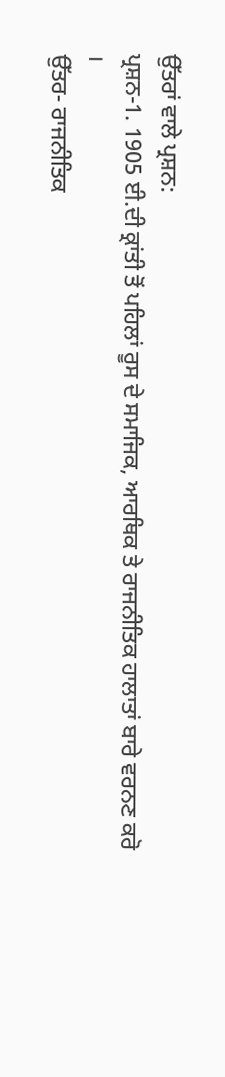ਉੱਤਰਾਂ ਵਾਲੇ ਪ੍ਰਸ਼ਨ:
ਪ੍ਰਸ਼ਨ-1. 1905 ਈ.ਦੀ ਕ੍ਰਾਂਤੀ ਤੋਂ ਪਹਿਲਾਂ ਰੂਸ ਦੇ ਸਮਾਜਿਕ, ਆਰਥਿਕ ਤੇ ਰਾਜਨੀਤਿਕ ਹਾਲਾਤਾਂ ਬਾਰੇ ਵਰਨਣ ਕਰੋ ।
ਉੱਤਰ- ਰਾਜਨੀਤਿਕ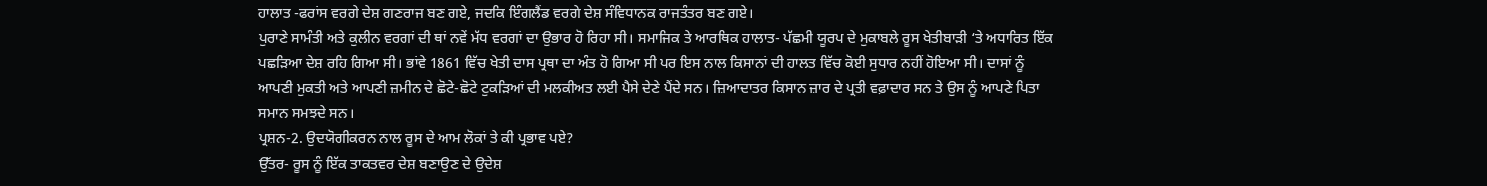ਹਾਲਾਤ -ਫਰਾਂਸ ਵਰਗੇ ਦੇਸ਼ ਗਣਰਾਜ ਬਣ ਗਏ, ਜਦਕਿ ਇੰਗਲੈਂਡ ਵਰਗੇ ਦੇਸ਼ ਸੰਵਿਧਾਨਕ ਰਾਜਤੰਤਰ ਬਣ ਗਏ।
ਪੁਰਾਣੇ ਸਾਮੰਤੀ ਅਤੇ ਕੁਲੀਨ ਵਰਗਾਂ ਦੀ ਥਾਂ ਨਵੇਂ ਮੱਧ ਵਰਗਾਂ ਦਾ ਉਭਾਰ ਹੋ ਰਿਹਾ ਸੀ। ਸਮਾਜਿਕ ਤੇ ਆਰਥਿਕ ਹਾਲਾਤ- ਪੱਛਮੀ ਯੂਰਪ ਦੇ ਮੁਕਾਬਲੇ ਰੂਸ ਖੇਤੀਬਾੜੀ ‘ਤੇ ਅਧਾਰਿਤ ਇੱਕ ਪਛੜਿਆ ਦੇਸ਼ ਰਹਿ ਗਿਆ ਸੀ। ਭਾਂਵੇ 1861 ਵਿੱਚ ਖੇਤੀ ਦਾਸ ਪ੍ਰਥਾ ਦਾ ਅੰਤ ਹੋ ਗਿਆ ਸੀ ਪਰ ਇਸ ਨਾਲ ਕਿਸਾਨਾਂ ਦੀ ਹਾਲਤ ਵਿੱਚ ਕੋਈ ਸੁਧਾਰ ਨਹੀਂ ਹੋਇਆ ਸੀ। ਦਾਸਾਂ ਨੂੰ ਆਪਣੀ ਮੁਕਤੀ ਅਤੇ ਆਪਣੀ ਜ਼ਮੀਨ ਦੇ ਛੋਟੇ-ਛੋਟੇ ਟੁਕੜਿਆਂ ਦੀ ਮਲਕੀਅਤ ਲਈ ਪੈਸੇ ਦੇਣੇ ਪੈਂਦੇ ਸਨ। ਜ਼ਿਆਦਾਤਰ ਕਿਸਾਨ ਜ਼ਾਰ ਦੇ ਪ੍ਰਤੀ ਵਫ਼ਾਦਾਰ ਸਨ ਤੇ ਉਸ ਨੂੰ ਆਪਣੇ ਪਿਤਾ ਸਮਾਨ ਸਮਝਦੇ ਸਨ।
ਪ੍ਰਸ਼ਨ-2. ਉਦਯੋਗੀਕਰਨ ਨਾਲ ਰੂਸ ਦੇ ਆਮ ਲੋਕਾਂ ਤੇ ਕੀ ਪ੍ਰਭਾਵ ਪਏ?
ਉੱਤਰ- ਰੂਸ ਨੂੰ ਇੱਕ ਤਾਕਤਵਰ ਦੇਸ਼ ਬਣਾਉਣ ਦੇ ਉਦੇਸ਼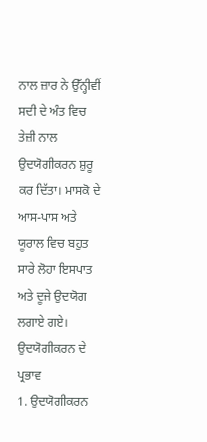ਨਾਲ ਜ਼ਾਰ ਨੇ ਉੱਨ੍ਹੀਵੀਂ ਸਦੀ ਦੇ ਅੰਤ ਵਿਚ ਤੇਜ਼ੀ ਨਾਲ ਉਦਯੋਗੀਕਰਨ ਸ਼ੁਰੂ ਕਰ ਦਿੱਤਾ। ਮਾਸਕੋ ਦੇ ਆਸ-ਪਾਸ ਅਤੇ ਯੂਰਾਲ ਵਿਚ ਬਹੁਤ ਸਾਰੇ ਲੋਹਾ ਇਸਪਾਤ ਅਤੇ ਦੂਜੇ ਉਦਯੋਗ ਲਗਾਏ ਗਏ।
ਉਦਯੋਗੀਕਰਨ ਦੇ ਪ੍ਰਭਾਵ
1. ਉਦਯੋਗੀਕਰਨ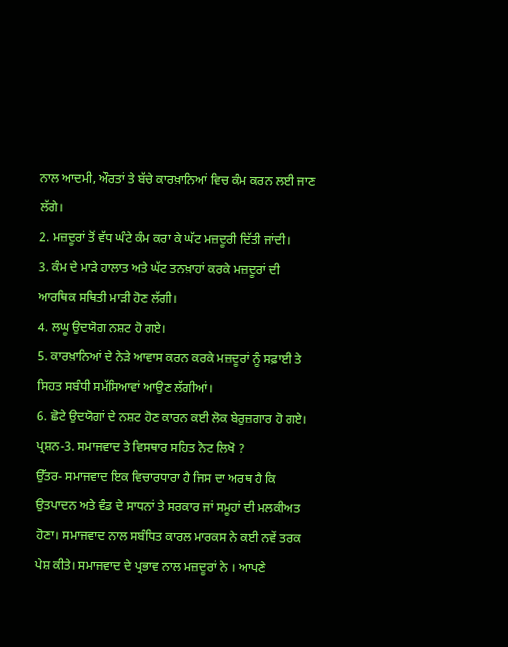ਨਾਲ ਆਦਮੀ, ਔਰਤਾਂ ਤੇ ਬੱਚੇ ਕਾਰਖ਼ਾਨਿਆਂ ਵਿਚ ਕੰਮ ਕਰਨ ਲਈ ਜਾਣ ਲੱਗੇ।
2. ਮਜ਼ਦੂਰਾਂ ਤੋਂ ਵੱਧ ਘੰਟੇ ਕੰਮ ਕਰਾ ਕੇ ਘੱਟ ਮਜ਼ਦੂਰੀ ਦਿੱਤੀ ਜਾਂਦੀ।
3. ਕੰਮ ਦੇ ਮਾੜੇ ਹਾਲਾਤ ਅਤੇ ਘੱਟ ਤਨਖ਼ਾਹਾਂ ਕਰਕੇ ਮਜ਼ਦੂਰਾਂ ਦੀ ਆਰਥਿਕ ਸਥਿਤੀ ਮਾੜੀ ਹੋਣ ਲੱਗੀ।
4. ਲਘੂ ਉਦਯੋਗ ਨਸ਼ਟ ਹੋ ਗਏ।
5. ਕਾਰਖ਼ਾਨਿਆਂ ਦੇ ਨੇੜੇ ਆਵਾਸ ਕਰਨ ਕਰਕੇ ਮਜ਼ਦੂਰਾਂ ਨੂੰ ਸਫ਼ਾਈ ਤੇ ਸਿਹਤ ਸਬੰਧੀ ਸਮੱਸਿਆਵਾਂ ਆਉਣ ਲੱਗੀਆਂ।
6. ਛੋਟੇ ਉਦਯੋਗਾਂ ਦੇ ਨਸ਼ਟ ਹੋਣ ਕਾਰਨ ਕਈ ਲੋਕ ਬੇਰੁਜ਼ਗਾਰ ਹੋ ਗਏ।
ਪ੍ਰਸ਼ਨ-3. ਸਮਾਜਵਾਦ ਤੇ ਵਿਸਥਾਰ ਸਹਿਤ ਨੋਟ ਲਿਖੋ ?
ਉੱਤਰ- ਸਮਾਜਵਾਦ ਇਕ ਵਿਚਾਰਧਾਰਾ ਹੈ ਜਿਸ ਦਾ ਅਰਥ ਹੈ ਕਿ ਉਤਪਾਦਨ ਅਤੇ ਵੰਡ ਦੇ ਸਾਧਨਾਂ ਤੇ ਸਰਕਾਰ ਜਾਂ ਸਮੂਹਾਂ ਦੀ ਮਲਕੀਅਤ ਹੋਣਾ। ਸਮਾਜਵਾਦ ਨਾਲ ਸਬੰਧਿਤ ਕਾਰਲ ਮਾਰਕਸ ਨੇ ਕਈ ਨਵੇਂ ਤਰਕ ਪੇਸ਼ ਕੀਤੇ। ਸਮਾਜਵਾਦ ਦੇ ਪ੍ਰਭਾਵ ਨਾਲ ਮਜ਼ਦੂਰਾਂ ਨੇ । ਆਪਣੇ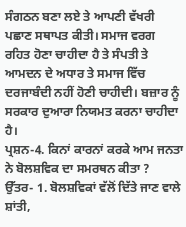ਸੰਗਠਨ ਬਣਾ ਲਏ ਤੇ ਆਪਣੀ ਵੱਖਰੀ ਪਛਾਣ ਸਥਾਪਤ ਕੀਤੀ। ਸਮਾਜ ਵਰਗ ਰਹਿਤ ਹੋਣਾ ਚਾਹੀਦਾ ਹੈ ਤੇ ਸੰਪਤੀ ਤੇ ਆਮਦਨ ਦੇ ਅਧਾਰ ਤੇ ਸਮਾਜ ਵਿੱਚ ਦਰਜਾਬੰਦੀ ਨਹੀਂ ਹੋਣੀ ਚਾਹੀਦੀ। ਬਜ਼ਾਰ ਨੂੰ ਸਰਕਾਰ ਦੁਆਰਾ ਨਿਯਮਤ ਕਰਨਾ ਚਾਹੀਦਾ ਹੈ।
ਪ੍ਰਸ਼ਨ-4. ਕਿਨਾਂ ਕਾਰਨਾਂ ਕਰਕੇ ਆਮ ਜਨਤਾ ਨੇ ਬੋਲਸ਼ਵਿਕ ਦਾ ਸਮਰਥਨ ਕੀਤਾ ?
ਉੱਤਰ- 1. ਬੋਲਸ਼ਵਿਕਾਂ ਵੱਲੋਂ ਦਿੱਤੇ ਜਾਣ ਵਾਲੇ ਸ਼ਾਂਤੀ,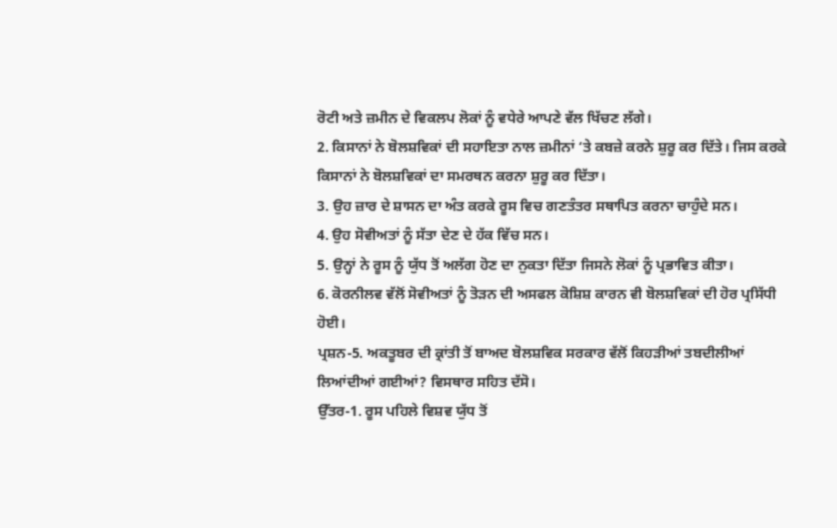ਰੋਟੀ ਅਤੇ ਜ਼ਮੀਨ ਦੇ ਵਿਕਲਪ ਲੋਕਾਂ ਨੂੰ ਵਧੇਰੇ ਆਪਣੇ ਵੱਲ ਖਿੱਚਣ ਲੱਗੇ।
2. ਕਿਸਾਨਾਂ ਨੇ ਬੋਲਸ਼ਵਿਕਾਂ ਦੀ ਸਹਾਇਤਾ ਨਾਲ ਜ਼ਮੀਨਾਂ ‘ਤੇ ਕਬਜ਼ੇ ਕਰਨੇ ਸ਼ੁਰੂ ਕਰ ਦਿੱਤੇ। ਜਿਸ ਕਰਕੇ ਕਿਸਾਨਾਂ ਨੇ ਬੋਲਸ਼ਵਿਕਾਂ ਦਾ ਸਮਰਥਨ ਕਰਨਾ ਸ਼ੁਰੂ ਕਰ ਦਿੱਤਾ।
3. ਉਹ ਜ਼ਾਰ ਦੇ ਸ਼ਾਸਨ ਦਾ ਅੰਤ ਕਰਕੇ ਰੂਸ ਵਿਚ ਗਣਤੰਤਰ ਸਥਾਪਿਤ ਕਰਨਾ ਚਾਹੁੰਦੇ ਸਨ।
4. ਉਹ ਸੋਵੀਅਤਾਂ ਨੂੰ ਸੱਤਾ ਦੇਣ ਦੇ ਹੱਕ ਵਿੱਚ ਸਨ।
5. ਉਨ੍ਹਾਂ ਨੇ ਰੂਸ ਨੂੰ ਯੁੱਧ ਤੋਂ ਅਲੱਗ ਹੋਣ ਦਾ ਨੁਕਤਾ ਦਿੱਤਾ ਜਿਸਨੇ ਲੋਕਾਂ ਨੂੰ ਪ੍ਰਭਾਵਿਤ ਕੀਤਾ।
6. ਕੋਰਨੀਲਵ ਵੱਲੋਂ ਸੋਵੀਅਤਾਂ ਨੂੰ ਤੋੜਨ ਦੀ ਅਸਫਲ ਕੋਸ਼ਿਸ਼ ਕਾਰਨ ਵੀ ਬੋਲਸ਼ਵਿਕਾਂ ਦੀ ਹੋਰ ਪ੍ਰਸਿੱਧੀ ਹੋਈ।
ਪ੍ਰਸ਼ਨ-5. ਅਕਤੂਬਰ ਦੀ ਕ੍ਰਾਂਤੀ ਤੋਂ ਬਾਅਦ ਬੋਲਸ਼ਵਿਕ ਸਰਕਾਰ ਵੱਲੋਂ ਕਿਹੜੀਆਂ ਤਬਦੀਲੀਆਂ ਲਿਆਂਦੀਆਂ ਗਈਆਂ? ਵਿਸਥਾਰ ਸਹਿਤ ਦੱਸੋ।
ਉੱਤਰ-1. ਰੂਸ ਪਹਿਲੇ ਵਿਸ਼ਵ ਯੁੱਧ ਤੋਂ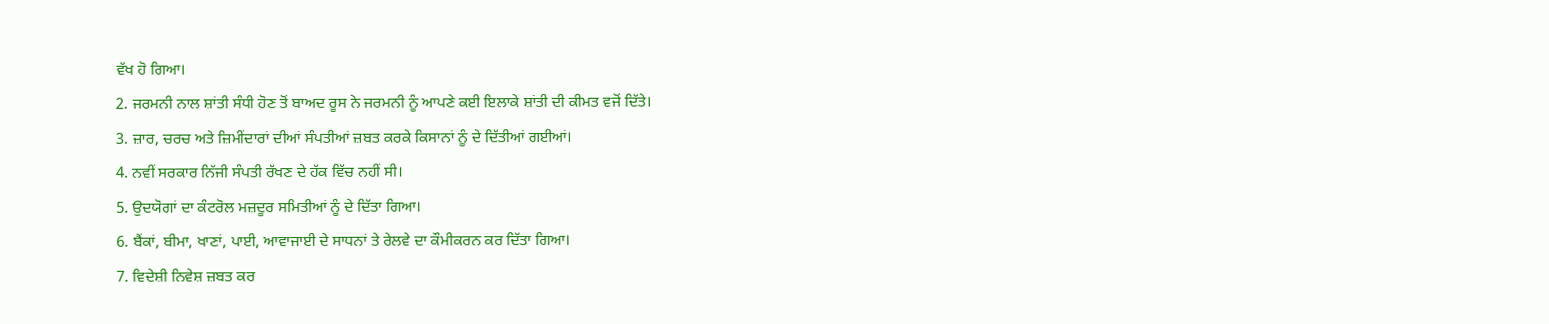ਵੱਖ ਹੋ ਗਿਆ।
2. ਜਰਮਨੀ ਨਾਲ ਸ਼ਾਂਤੀ ਸੰਧੀ ਹੋਣ ਤੋਂ ਬਾਅਦ ਰੂਸ ਨੇ ਜਰਮਨੀ ਨੂੰ ਆਪਣੇ ਕਈ ਇਲਾਕੇ ਸ਼ਾਂਤੀ ਦੀ ਕੀਮਤ ਵਜੋਂ ਦਿੱਤੇ।
3. ਜ਼ਾਰ, ਚਰਚ ਅਤੇ ਜ਼ਿਮੀਂਦਾਰਾਂ ਦੀਆਂ ਸੰਪਤੀਆਂ ਜ਼ਬਤ ਕਰਕੇ ਕਿਸਾਨਾਂ ਨੂੰ ਦੇ ਦਿੱਤੀਆਂ ਗਈਆਂ।
4. ਨਵੀਂ ਸਰਕਾਰ ਨਿੱਜੀ ਸੰਪਤੀ ਰੱਖਣ ਦੇ ਹੱਕ ਵਿੱਚ ਨਹੀਂ ਸੀ।
5. ਉਦਯੋਗਾਂ ਦਾ ਕੰਟਰੋਲ ਮਜ਼ਦੂਰ ਸਮਿਤੀਆਂ ਨੂੰ ਦੇ ਦਿੱਤਾ ਗਿਆ।
6. ਬੈਂਕਾਂ, ਬੀਮਾ, ਖਾਣਾਂ, ਪਾਈ, ਆਵਾਜਾਈ ਦੇ ਸਾਧਨਾਂ ਤੇ ਰੇਲਵੇ ਦਾ ਕੌਮੀਕਰਨ ਕਰ ਦਿੱਤਾ ਗਿਆ।
7. ਵਿਦੇਸ਼ੀ ਨਿਵੇਸ਼ ਜ਼ਬਤ ਕਰ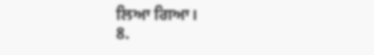ਲਿਆ ਗਿਆ।
8.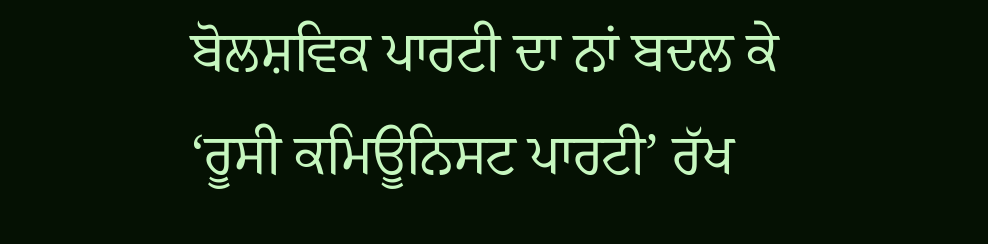ਬੋਲਸ਼ਵਿਕ ਪਾਰਟੀ ਦਾ ਨਾਂ ਬਦਲ ਕੇ ‘ਰੂਸੀ ਕਮਿਊਨਿਸਟ ਪਾਰਟੀ’ ਰੱਖ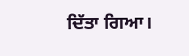ਦਿੱਤਾ ਗਿਆ।